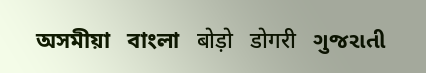অসমীয়া   বাংলা   बोड़ो   डोगरी   ગુજરાતી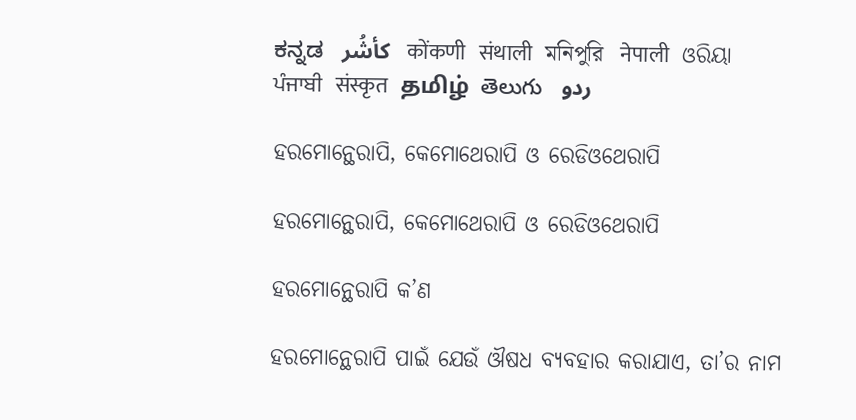ಕನ್ನಡ   كأشُر   कोंकणी   संथाली   মনিপুরি   नेपाली   ଓରିୟା   ਪੰਜਾਬੀ   संस्कृत   தமிழ்  తెలుగు   ردو

ହରମୋନ୍ଥେରାପି, କେମୋଥେରାପି ଓ ରେଡିଓଥେରାପି

ହରମୋନ୍ଥେରାପି, କେମୋଥେରାପି ଓ ରେଡିଓଥେରାପି

ହରମୋନ୍ଥେରାପି କ’ଣ

ହରମୋନ୍ଥେରାପି ପାଇଁ ଯେଉଁ ଔଷଧ ବ୍ୟବହାର କରାଯାଏ, ତା’ର ନାମ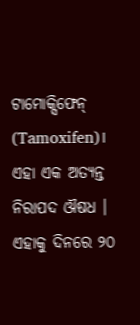ଟାମୋକ୍ସିଫେନ୍ (Tamoxifen)। ଏହା ଏକ ଅତ୍ୟନ୍ତ ନିରାପଦ ଔଷଧ । ଏହାକୁ ଦିନରେ ୨୦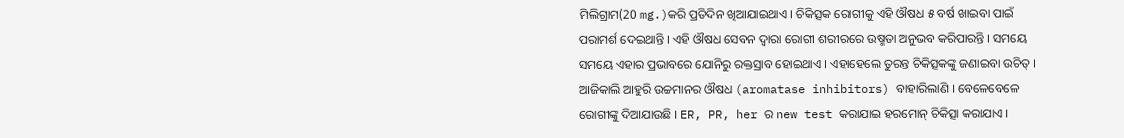ମିଲିଗ୍ରାମ(20 mg.)କରି ପ୍ରତିଦିନ ଖିଆଯାଇଥାଏ । ଚିକିତ୍ସକ ରୋଗୀକୁ ଏହି ଔଷଧ ୫ ବର୍ଷ ଖାଇବା ପାଇଁ ପରାମର୍ଶ ଦେଇଥାନ୍ତି । ଏହି ଔଷଧ ସେବନ ଦ୍ଵାରା ରୋଗୀ ଶରୀରରେ ଉଷ୍ମତା ଅନୁଭବ କରିପାରନ୍ତି । ସମୟେ ସମୟେ ଏହାର ପ୍ରଭାବରେ ଯୋନିରୁ ରକ୍ତସ୍ରାବ ହୋଇଥାଏ । ଏହାହେଲେ ତୁରନ୍ତ ଚିକିତ୍ସକଙ୍କୁ ଜଣାଇବା ଉଚିତ୍ । ଆଜିକାଲି ଆହୁରି ଉଚ୍ଚମାନର ଔଷଧ (aromatase inhibitors) ବାହାରିଲାଣି । ବେଳେବେଳେ ରୋଗୀଙ୍କୁ ଦିଆଯାଉଛି । ER, PR, her ର new test କରାଯାଇ ହରମୋନ୍ ଚିକିତ୍ସା କରାଯାଏ ।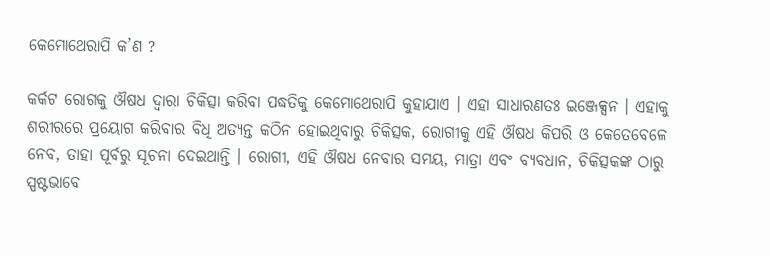କେମୋଥେରାପି କ’ଣ ?

କର୍କଟ ରୋଗକୁ ଔଷଧ ଦ୍ଵାରା ଚିକିତ୍ସା କରିବା ପଦ୍ଧତିକୁ କେମୋଥେରାପି କୁହାଯାଏ । ଏହା ସାଧାରଣତଃ ଇଞ୍ଜେକ୍ସନ । ଏହାକୁ ଶରୀରରେ ପ୍ରୟୋଗ କରିବାର ବିଧି ଅତ୍ୟନ୍ତ କଠିନ ହୋଇଥିବାରୁ ଚିକିତ୍ସକ, ରୋଗୀକୁ ଏହି ଔଷଧ କିପରି ଓ କେତେବେଳେ ନେବ, ତାହା ପୂର୍ବରୁ ସୂଚନା ଦେଇଥାନ୍ତି । ରୋଗୀ, ଏହି ଔଷଧ ନେବାର ସମୟ, ମାତ୍ରା ଏବଂ ବ୍ୟବଧାନ, ଚିକିତ୍ସକଙ୍କ ଠାରୁ ସ୍ପଷ୍ଟଭାବେ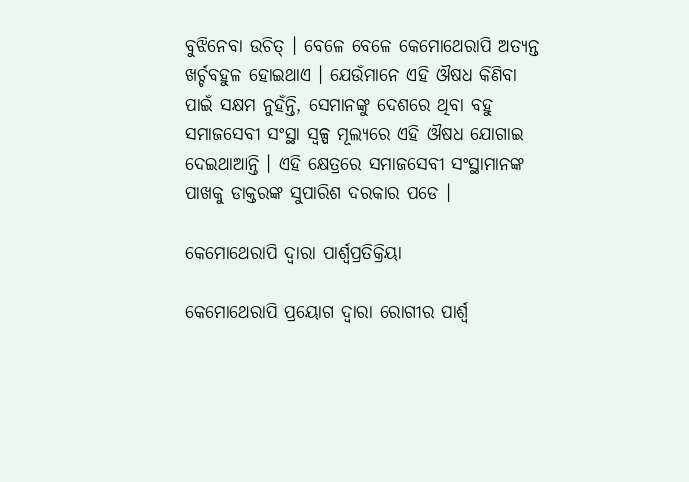ବୁଝିନେବା ଉଚିତ୍ । ବେଳେ ବେଳେ କେମୋଥେରାପି ଅତ୍ୟନ୍ତ ଖର୍ଚ୍ଚବହୁଳ ହୋଇଥାଏ । ଯେଉଁମାନେ ଏହି ଔଷଧ କିଣିବା ପାଇଁ ସକ୍ଷମ ନୁହଁନ୍ତି, ସେମାନଙ୍କୁ ଦେଶରେ ଥିବା ବହୁ ସମାଜସେବୀ ସଂସ୍ଥା ସ୍ୱଳ୍ପ ମୂଲ୍ୟରେ ଏହି ଔଷଧ ଯୋଗାଇ ଦେଇଥାଆନ୍ତି । ଏହି କ୍ଷେତ୍ରରେ ସମାଜସେବୀ ସଂସ୍ଥାମାନଙ୍କ ପାଖକୁ ଡାକ୍ତରଙ୍କ ସୁପାରିଶ ଦରକାର ପଡେ ।

କେମୋଥେରାପି ଦ୍ଵାରା ପାର୍ଶ୍ଵପ୍ରତିକ୍ରିୟା

କେମୋଥେରାପି ପ୍ରୟୋଗ ଦ୍ଵାରା ରୋଗୀର ପାର୍ଶ୍ଵ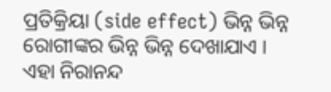ପ୍ରତିକ୍ରିୟା (side effect) ଭିନ୍ନ ଭିନ୍ନ ରୋଗୀଙ୍କର ଭିନ୍ନ ଭିନ୍ନ ଦେଖାଯାଏ । ଏହା ନିରାନନ୍ଦ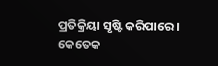ପ୍ରତିକ୍ରିୟା ସୃଷ୍ଟି କରିପାରେ । କେତେକ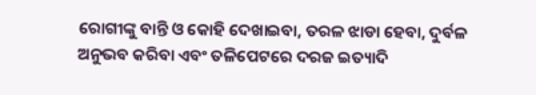ରୋଗୀଙ୍କୁ ବାନ୍ତି ଓ କୋହି ଦେଖାଇବା, ତରଳ ଝାଡା ହେବା, ଦୁର୍ବଳ ଅନୁଭବ କରିବା ଏବଂ ତଳିପେଟରେ ଦରଜ ଇତ୍ୟାଦି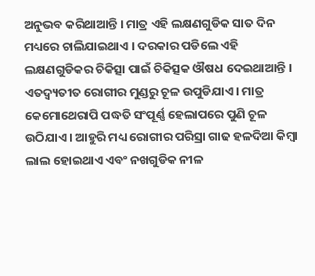ଅନୁଭବ କରିଥାଆନ୍ତି । ମାତ୍ର ଏହି ଲକ୍ଷଣଗୁଡିକ ସାତ ଦିନ ମଧ୍ୟରେ ଚାଲିଯାଇଥାଏ । ଦରକାର ପଡିଲେ ଏହି ଲକ୍ଷଣଗୁଡିକର ଚିକିତ୍ସା ପାଇଁ ଚିକିତ୍ସକ ଔଷଧ ଦେଇଥାଆନ୍ତି । ଏତଦ୍ବ୍ୟତୀତ ରୋଗୀର ମୁଣ୍ଡରୁ ଚୂଳ ଉପୁଡିଯାଏ । ମାତ୍ର କେମୋଥେରାପି ପଦ୍ଧତି ସଂପୂର୍ଣ୍ଣ ହେଲାପରେ ପୁଣି ଚୂଳ ଉଠିଯାଏ । ଆହୁରି ମଧ୍ୟ ରୋଗୀର ପରିସ୍ରା ଗାଢ ହଳଦିଆ କିମ୍ବା ଲାଲ ହୋଇଥାଏ ଏବଂ ନଖଗୁଡିକ ନୀଳ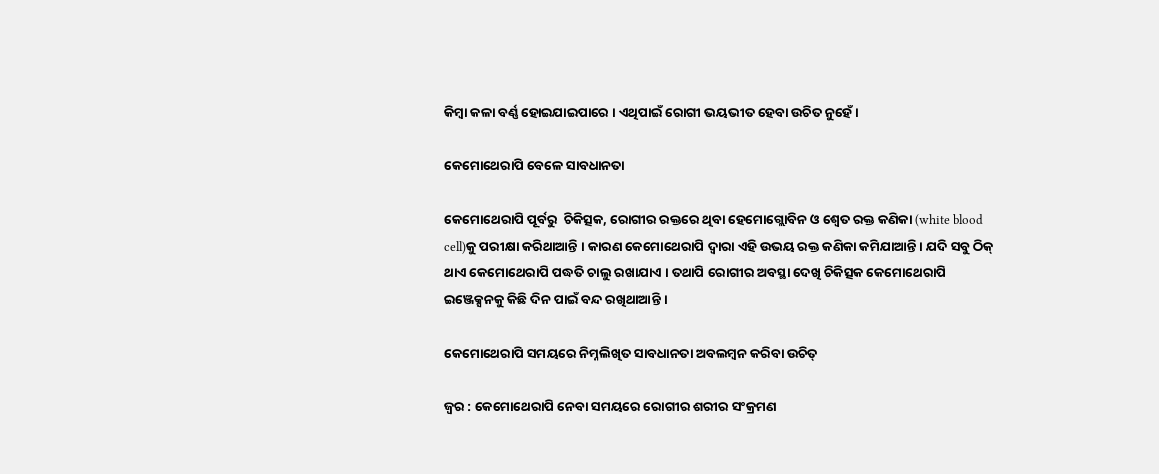କିମ୍ବା କଳା ବର୍ଣ୍ଣ ହୋଇଯାଇପାରେ । ଏଥିପାଇଁ ରୋଗୀ ଭୟଭୀତ ହେବା ଉଚିତ ନୁହେଁ ।

କେମୋଥେରାପି ବେଳେ ସାବଧାନତା

କେମୋଥେରାପି ପୂର୍ବରୁ  ଚିକିତ୍ସକ, ରୋଗୀର ରକ୍ତରେ ଥିବା ହେମୋଗ୍ଲୋବିନ ଓ ଶ୍ଵେତ ରକ୍ତ କଣିକା (white blood cell)କୁ ପରୀକ୍ଷା କରିଥାଆନ୍ତି । କାରଣ କେମୋଥେରାପି ଦ୍ଵାରା ଏହି ଉଭୟ ରକ୍ତ କଣିକା କମିଯାଆନ୍ତି । ଯଦି ସବୁ ଠିକ୍ ଥାଏ କେମୋଥେରାପି ପଦ୍ଧତି ଚାଲୁ ରଖାଯାଏ । ତଥାପି ରୋଗୀର ଅବସ୍ଥା ଦେଖି ଚିକିତ୍ସକ କେମୋଥେରାପି ଇଞ୍ଜେକ୍ସନକୁ କିଛି ଦିନ ପାଇଁ ବନ୍ଦ ରଖିଥାଆନ୍ତି ।

କେମୋଥେରାପି ସମୟରେ ନିମ୍ନଲିଖିତ ସାବଧାନତା ଅବଲମ୍ବନ କରିବା ଉଚିତ୍

ଜ୍ଵର : କେମୋଥେରାପି ନେବା ସମୟରେ ରୋଗୀର ଶରୀର ସଂକ୍ରମଣ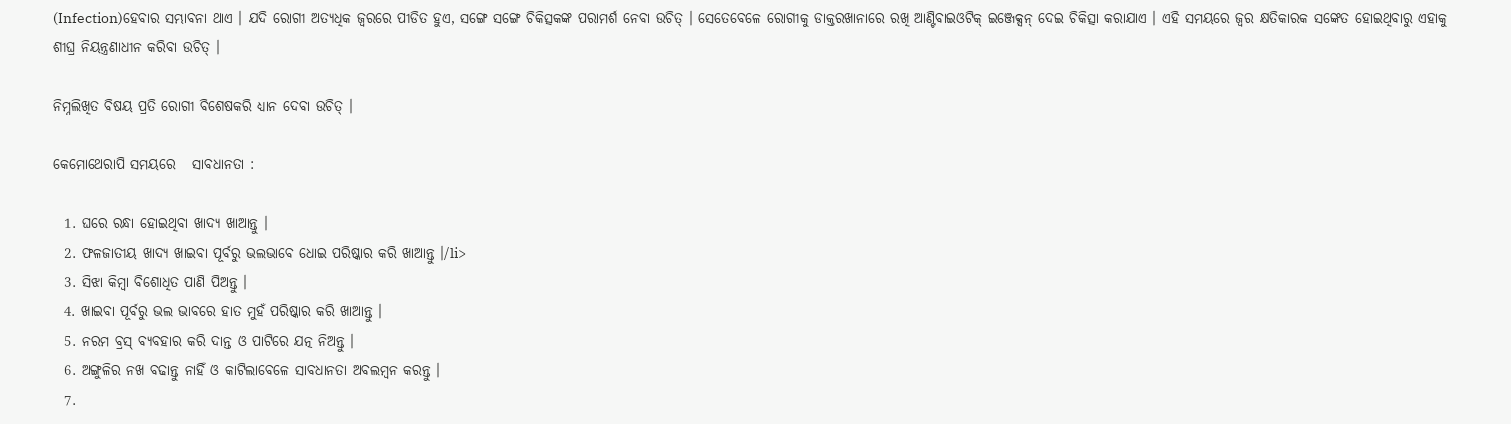(Infection)ହେବାର ସମ୍ଭାବନା ଥାଏ । ଯଦି ରୋଗୀ ଅତ୍ୟଧିକ ଜ୍ଵରରେ ପୀଡିତ ହୁଏ, ସଙ୍ଗେ ସଙ୍ଗେ ଚିକିତ୍ସକଙ୍କ ପରାମର୍ଶ ନେବା ଉଚିତ୍ । ସେତେବେଳେ ରୋଗୀକୁ ଡାକ୍ତରଖାନାରେ ରଖି ଆଣ୍ଟିବାଇଓଟିକ୍ ଇଞ୍ଜେକ୍ସନ୍ ଦେଇ ଚିକିତ୍ସା କରାଯାଏ । ଏହି ସମୟରେ ଜ୍ଵର କ୍ଷତିକାରକ ସଙ୍କେତ ହୋଇଥିବାରୁ ଏହାକୁ ଶୀଘ୍ର ନିୟନ୍ତ୍ରଣାଧୀନ କରିବା ଉଚିତ୍ ।

ନିମ୍ନଲିଖିତ ବିଷୟ ପ୍ରତି ରୋଗୀ ବିଶେଷକରି ଧ୍ୟାନ ଦେବା ଉଚିତ୍ ।

କେମୋଥେରାପି ସମୟରେ   ସାବଧାନତା :

  1. ଘରେ ରନ୍ଧା ହୋଇଥିବା ଖାଦ୍ୟ ଖାଆନ୍ତୁ ।
  2. ଫଳଜାତୀୟ ଖାଦ୍ୟ ଖାଇବା ପୂର୍ବରୁ ଭଲଭାବେ ଧୋଇ ପରିଷ୍କାର କରି ଖାଆନ୍ତୁ ।/li>
  3. ସିଝା କିମ୍ବା ବିଶୋଧିତ ପାଣି ପିଅନ୍ତୁ ।
  4. ଖାଇବା ପୂର୍ବରୁ ଭଲ ଭାବରେ ହାତ ମୁହଁ ପରିଷ୍କାର କରି ଖାଆନ୍ତୁ ।
  5. ନରମ ବ୍ରସ୍ ବ୍ୟବହାର କରି ଦାନ୍ତ ଓ ପାଟିରେ ଯତ୍ନ ନିଅନ୍ତୁ ।
  6. ଅଙ୍ଗୁଳିର ନଖ ବଢାନ୍ତୁ ନାହିଁ ଓ କାଟିଲାବେଳେ ସାବଧାନତା ଅବଲମ୍ବନ କରନ୍ତୁ ।
  7.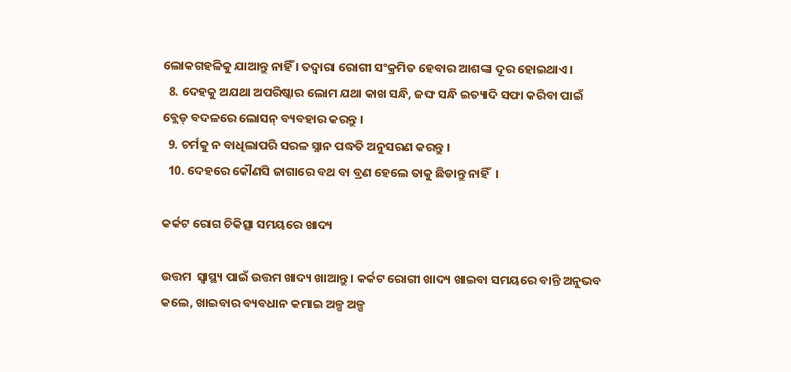ଲୋକଗହଳିକୁ ଯାଆନ୍ତୁ ନାହିଁ । ତଦ୍ୱାରା ରୋଗୀ ସଂକ୍ରମିତ ହେବାର ଆଶଙ୍କା ଦୂର ହୋଇଥାଏ ।
  8. ଦେହକୁ ଅଯଥା ଅପରିଷ୍କାର ଲୋମ ଯଥା କାଖ ସନ୍ଧି, ଜଙ୍ଘ ସନ୍ଧି ଇତ୍ୟାଦି ସଫା କରିବା ପାଇଁ ବ୍ଲେଡ୍ ବଦଳରେ ଲୋସନ୍ ବ୍ୟବହାର କରନ୍ତୁ ।
  9. ଚର୍ମକୁ ନ ବାଧିଲାପରି ସରଳ ସ୍ନାନ ପଦ୍ଧତି ଅନୁସରଣ କରନ୍ତୁ ।
  10. ଦେହରେ କୌଣସି ଜାଗାରେ ବଥ ବା ବ୍ରଣ ହେଲେ ତାକୁ ଛିଡାନ୍ତୁ ନାହିଁ  ।

କର୍କଟ ରୋଗ ଚିକିତ୍ସା ସମୟରେ ଖାଦ୍ୟ

ଉତ୍ତମ  ସ୍ୱାସ୍ଥ୍ୟ ପାଇଁ ଉତ୍ତମ ଖାଦ୍ୟ ଖାଆନ୍ତୁ । କର୍କଟ ରୋଗୀ ଖାଦ୍ୟ ଖାଇବା ସମୟରେ ବାନ୍ତି ଅନୁଭବ କଲେ, ଖାଇବାର ବ୍ୟବଧାନ କମାଇ ଅଳ୍ପ ଅଳ୍ପ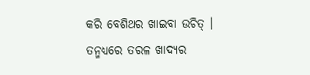କରି ବେଶିଥର ଖାଇବା ଉଚିତ୍ । ତନ୍ମଧ୍ୟରେ ତରଳ ଖାଦ୍ୟର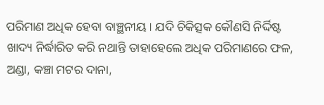ପରିମାଣ ଅଧିକ ହେବା ବାଞ୍ଛନୀୟ । ଯଦି ଚିକିତ୍ସକ କୌଣସି ନିର୍ଦ୍ଦିଷ୍ଟ ଖାଦ୍ୟ ନିର୍ଦ୍ଧାରିତ କରି ନଥାନ୍ତି ତାହାହେଲେ ଅଧିକ ପରିମାଣରେ ଫଳ, ଅଣ୍ଡା, କଞ୍ଚା ମଟର ଦାନା,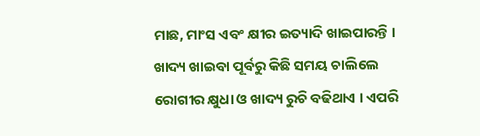ମାଛ, ମାଂସ ଏବଂ କ୍ଷୀର ଇତ୍ୟାଦି ଖାଇପାରନ୍ତି । ଖାଦ୍ୟ ଖାଇବା ପୂର୍ବରୁ କିଛି ସମୟ ଚାଲିଲେ ରୋଗୀର କ୍ଷୁଧା ଓ ଖାଦ୍ୟ ରୁଚି ବଢିଥାଏ । ଏପରି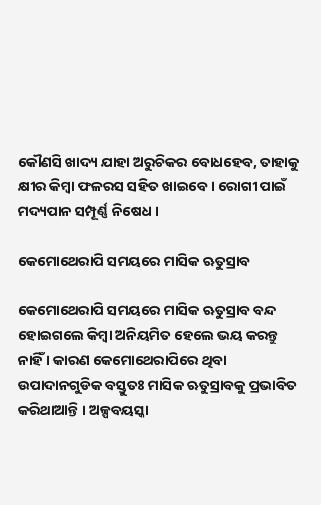କୌଣସି ଖାଦ୍ୟ ଯାହା ଅରୁଚିକର ବୋଧହେବ, ତାହାକୁ କ୍ଷୀର କିମ୍ବା ଫଳରସ ସହିତ ଖାଇବେ । ରୋଗୀ ପାଇଁ ମଦ୍ୟପାନ ସମ୍ପୂର୍ଣ୍ଣ ନିଷେଧ ।

କେମୋଥେରାପି ସମୟରେ ମାସିକ ଋତୁସ୍ରାବ

କେମୋଥେରାପି ସମୟରେ ମାସିକ ଋତୁସ୍ରାବ ବନ୍ଦ ହୋଇଗଲେ କିମ୍ବା ଅନିୟମିତ ହେଲେ ଭୟ କରନ୍ତୁ ନାହିଁ । କାରଣ କେମୋଥେରାପିରେ ଥିବା ଉପାଦାନଗୁଡିକ ବସ୍ତୁତଃ ମାସିକ ଋତୁସ୍ରାବକୁ ପ୍ରଭାବିତ କରିଥାଆନ୍ତି । ଅଳ୍ପବୟସ୍କା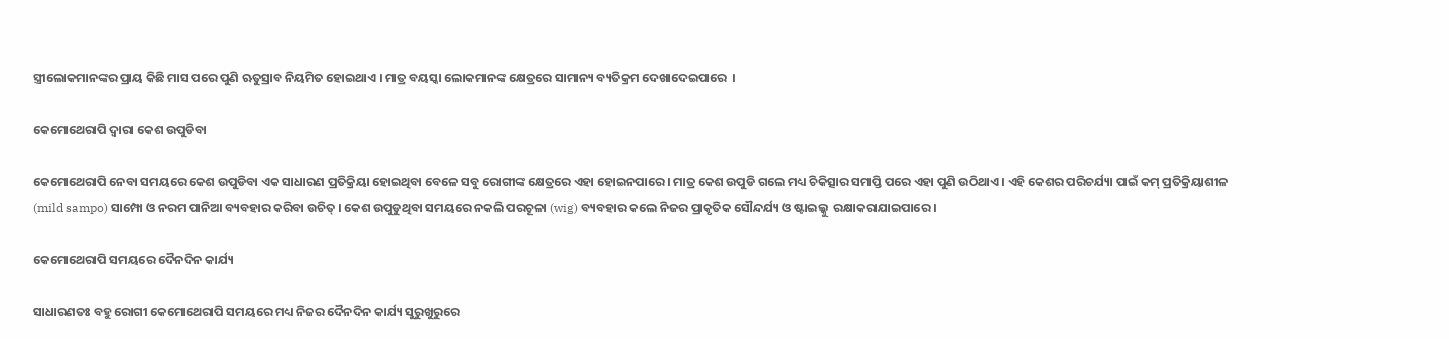ସ୍ତ୍ରୀଲୋକମାନଙ୍କର ପ୍ରାୟ କିଛି ମାସ ପରେ ପୁଣି ଋତୁସ୍ରାବ ନିୟମିତ ହୋଇଥାଏ । ମାତ୍ର ବୟସ୍କା ଲୋକମାନଙ୍କ କ୍ଷେତ୍ରରେ ସାମାନ୍ୟ ବ୍ୟତିକ୍ରମ ଦେଖାଦେଇପାରେ  ।

କେମୋଥେରାପି ଦ୍ଵାରା କେଶ ଉପୁଡିବା

କେମୋଥେରାପି ନେବା ସମୟରେ କେଶ ଉପୁଡିବା ଏକ ସାଧାରଣ ପ୍ରତିକ୍ରିୟା ହୋଇଥିବା ବେଳେ ସବୁ ରୋଗୀଙ୍କ କ୍ଷେତ୍ରରେ ଏହା ହୋଇନପାରେ । ମାତ୍ର କେଶ ଉପୁଡି ଗଲେ ମଧ୍ୟ ଚିକିତ୍ସାର ସମାପ୍ତି ପରେ ଏହା ପୁଣି ଉଠିଥାଏ । ଏହି କେଶର ପରିଚର୍ଯ୍ୟା ପାଇଁ କମ୍ ପ୍ରତିକ୍ରିୟାଶୀଳ (mild sampo) ସାମ୍ପୋ ଓ ନରମ ପାନିଆ ବ୍ୟବହାର କରିବା ଉଚିତ୍ । କେଶ ଉପୁଡୁଥିବା ସମୟରେ ନକଲି ପରଚୂଳା (wig) ବ୍ୟବହାର କଲେ ନିଜର ପ୍ରାକୃତିକ ସୌନ୍ଦର୍ଯ୍ୟ ଓ ଷ୍ଟାଇଲ୍କୁ  ରକ୍ଷାକରାଯାଇପାରେ ।

କେମୋଥେରାପି ସମୟରେ ଦୈନଦିନ କାର୍ଯ୍ୟ

ସାଧାରଣତଃ ବହୁ ରୋଗୀ କେମୋଥେରାପି ସମୟରେ ମଧ୍ୟ ନିଜର ଦୈନଦିନ କାର୍ଯ୍ୟ ସୁରୁଖୁରୁରେ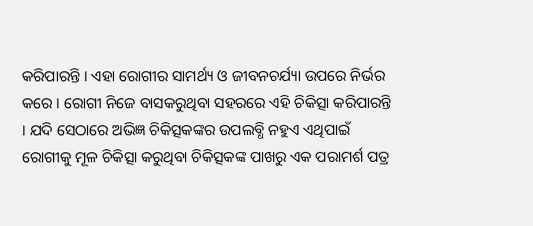କରିପାରନ୍ତି । ଏହା ରୋଗୀର ସାମର୍ଥ୍ୟ ଓ ଜୀବନଚର୍ଯ୍ୟା ଉପରେ ନିର୍ଭର କରେ । ରୋଗୀ ନିଜେ ବାସକରୁଥିବା ସହରରେ ଏହି ଚିକିତ୍ସା କରିପାରନ୍ତି । ଯଦି ସେଠାରେ ଅଭିଜ୍ଞ ଚିକିତ୍ସକଙ୍କର ଉପଲବ୍ଧି ନହୁଏ ଏଥିପାଇଁ ରୋଗୀକୁ ମୂଳ ଚିକିତ୍ସା କରୁଥିବା ଚିକିତ୍ସକଙ୍କ ପାଖରୁ ଏକ ପରାମର୍ଶ ପତ୍ର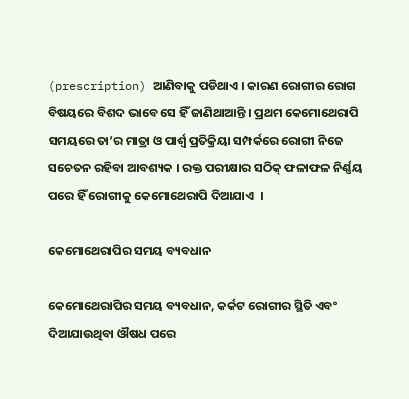(prescription) ଆଣିବାକୁ ପଡିଥାଏ । କାରଣ ରୋଗୀର ରୋଗ ବିଷୟରେ ବିଶଦ ଭାବେ ସେ ହିଁ ଜାଣିଥାଆନ୍ତି । ପ୍ରଥମ କେମୋଥେରାପି ସମୟରେ ତା’ର ମାତ୍ରା ଓ ପାର୍ଶ୍ଵ ପ୍ରତିକ୍ରିୟା ସମ୍ପର୍କରେ ରୋଗୀ ନିଜେ ସଚେତନ ରହିବା ଆବଶ୍ୟକ । ରକ୍ତ ପରୀକ୍ଷାର ସଠିକ୍ ଫଳାଫଳ ନିର୍ଣ୍ଣୟ ପରେ ହିଁ ରୋଗୀକୁ କେମୋଥେରାପି ଦିଆଯାଏ  ।

କେମୋଥେରାପିର ସମୟ ବ୍ୟବଧାନ

କେମୋଥେରାପିର ସମୟ ବ୍ୟବଧାନ, କର୍କଟ ରୋଗୀର ସ୍ଥିତି ଏବଂ ଦିଆଯାଉଥିବା ଔଷଧ ପରେ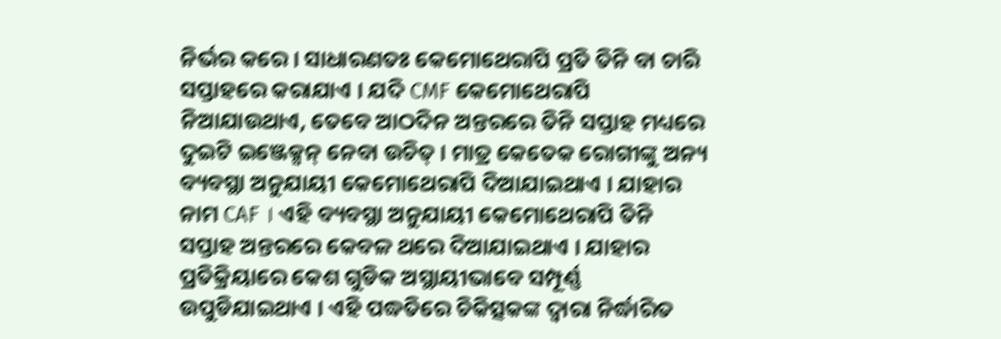ନିର୍ଭର କରେ । ସାଧାରଣତଃ କେମୋଥେରାପି ପ୍ରତି ତିନି ବା ଚାରି ସପ୍ତାହରେ କରାଯାଏ । ଯଦି CMF କେମୋଥେରାପି ନିଆଯାଉଥାଏ, ତେବେ ଆଠଦିନ ଅନ୍ତରରେ ତିନି ସପ୍ତାହ ମଧ୍ୟରେ ଦୁଇଟି ଇଞ୍ଜେକ୍ସନ୍ ନେବା ଉଚିତ୍ । ମାତ୍ର କେତେକ ରୋଗୀଙ୍କୁ ଅନ୍ୟ ବ୍ୟବସ୍ଥା ଅନୁଯାୟୀ କେମୋଥେରାପି ଦିଆଯାଇଥାଏ । ଯାହାର ନାମ CAF । ଏହି ବ୍ୟବସ୍ଥା ଅନୁଯାୟୀ କେମୋଥେରାପି ତିନି ସପ୍ତାହ ଅନ୍ତରରେ କେବଳ ଥରେ ଦିଆଯାଇଥାଏ । ଯାହାର ପ୍ରତିକ୍ରିୟାରେ କେଶ ଗୁଡିକ ଅସ୍ଥାୟୀଭାବେ ସମ୍ପୂର୍ଣ୍ଣ ଉପୁଡିଯାଇଥାଏ । ଏହି ପଦ୍ଧତିରେ ଚିକିତ୍ସକଙ୍କ ଦ୍ଵାରା ନିର୍ଦ୍ଧାରିତ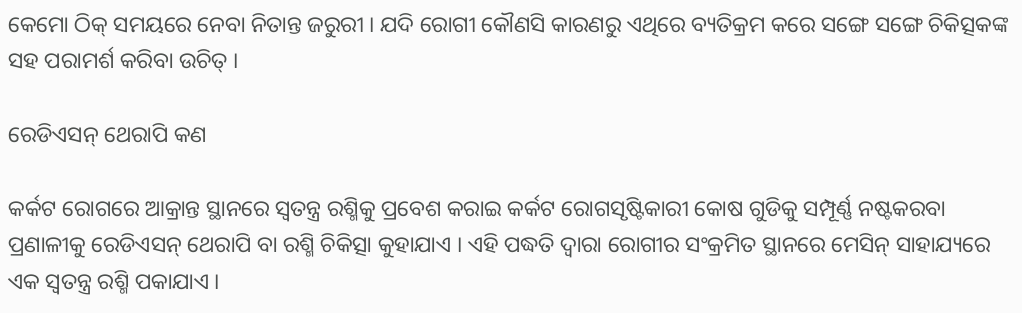କେମୋ ଠିକ୍ ସମୟରେ ନେବା ନିତାନ୍ତ ଜରୁରୀ । ଯଦି ରୋଗୀ କୌଣସି କାରଣରୁ ଏଥିରେ ବ୍ୟତିକ୍ରମ କରେ ସଙ୍ଗେ ସଙ୍ଗେ ଚିକିତ୍ସକଙ୍କ ସହ ପରାମର୍ଶ କରିବା ଉଚିତ୍ ।

ରେଡିଏସନ୍ ଥେରାପି କଣ

କର୍କଟ ରୋଗରେ ଆକ୍ରାନ୍ତ ସ୍ଥାନରେ ସ୍ଵତନ୍ତ୍ର ରଶ୍ମିକୁ ପ୍ରବେଶ କରାଇ କର୍କଟ ରୋଗସୃଷ୍ଟିକାରୀ କୋଷ ଗୁଡିକୁ ସମ୍ପୂର୍ଣ୍ଣ ନଷ୍ଟକରବା ପ୍ରଣାଳୀକୁ ରେଡିଏସନ୍ ଥେରାପି ବା ରଶ୍ମି ଚିକିତ୍ସା କୁହାଯାଏ । ଏହି ପଦ୍ଧତି ଦ୍ଵାରା ରୋଗୀର ସଂକ୍ରମିତ ସ୍ଥାନରେ ମେସିନ୍ ସାହାଯ୍ୟରେ ଏକ ସ୍ଵତନ୍ତ୍ର ରଶ୍ମି ପକାଯାଏ ।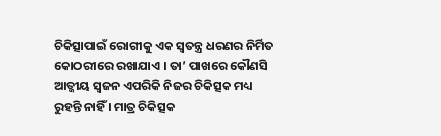ଚିକିତ୍ସାପାଇଁ ରୋଗୀକୁ ଏକ ସ୍ଵତନ୍ତ୍ର ଧରଣର ନିର୍ମିତ କୋଠରୀରେ ରଖାଯାଏ । ତା’ ପାଖରେ କୌଣସି ଆତ୍ଜୀୟ ସ୍ଵଜନ ଏପରିକି ନିଜର ଚିକିତ୍ସକ ମଧ୍ୟ ରୁହନ୍ତି ନାହିଁ । ମାତ୍ର ଚିକିତ୍ସକ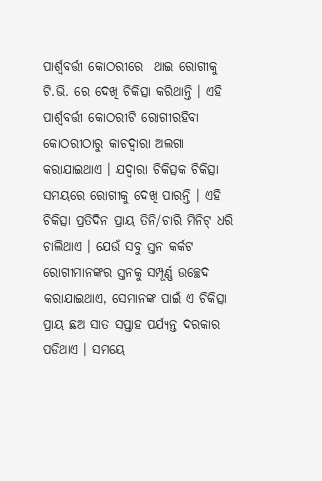ପାର୍ଶ୍ଵବର୍ତ୍ତୀ କୋଠରୀରେ  ଥାଇ ରୋଗୀକୁ ଟି.ଭି. ରେ ଦେଖି ଚିକିତ୍ସା କରିଥାନ୍ତି । ଏହି ପାର୍ଶ୍ଵବର୍ତ୍ତୀ କୋଠରୀଟି ରୋଗୀରହିବା କୋଠରୀଠାରୁ କାଚଦ୍ଵାରା ଅଲଗା କରାଯାଇଥାଏ । ଯଦ୍ୱାରା ଚିକିତ୍ସକ ଚିକିତ୍ସା ସମୟରେ ରୋଗୀକୁ ଦେଖି ପାରନ୍ତି । ଏହି ଚିକିତ୍ସା ପ୍ରତିଦିନ ପ୍ରାୟ ତିନି/ଚାରି ମିନିଟ୍ ଧରି ଚାଲିଥାଏ । ଯେଉଁ ସବୁ ସ୍ତନ କର୍କଟ ରୋଗୀମାନଙ୍କର ସ୍ତନକୁ ସମ୍ପୂର୍ଣ୍ଣ ଉଚ୍ଛେଦ କରାଯାଇଥାଏ, ସେମାନଙ୍କ ପାଇଁ ଏ ଚିକିତ୍ସା ପ୍ରାୟ ଛଅ ସାତ ସପ୍ତାହ ପର୍ଯ୍ୟନ୍ତ ଦରକାର ପଡିଥାଏ । ସମୟେ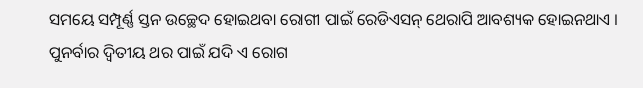ସମୟେ ସମ୍ପୂର୍ଣ୍ଣ ସ୍ତନ ଉଚ୍ଛେଦ ହୋଇଥବା ରୋଗୀ ପାଇଁ ରେଡିଏସନ୍ ଥେରାପି ଆବଶ୍ୟକ ହୋଇନଥାଏ । ପୁନର୍ବାର ଦ୍ଵିତୀୟ ଥର ପାଇଁ ଯଦି ଏ ରୋଗ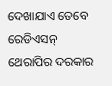ଦେଖାଯାଏ ତେବେ ରେଡିଏସନ୍ ଥେରାପିର ଦରକାର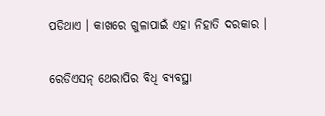ପଡିଥାଏ । କାଖରେ ଗୁଳାପାଇଁ ଏହା ନିହାତି ଦରକାର ।

ରେଡିଏସନ୍ ଥେରାପିର ବିଧି ବ୍ୟବସ୍ଥା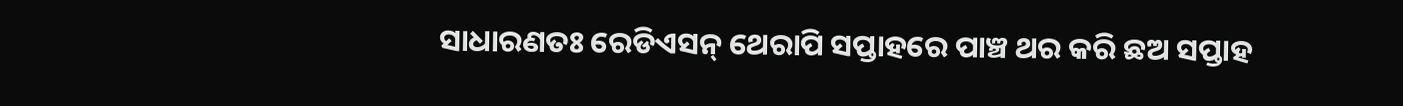ସାଧାରଣତଃ ରେଡିଏସନ୍ ଥେରାପି ସପ୍ତାହରେ ପାଞ୍ଚ ଥର କରି ଛଅ ସପ୍ତାହ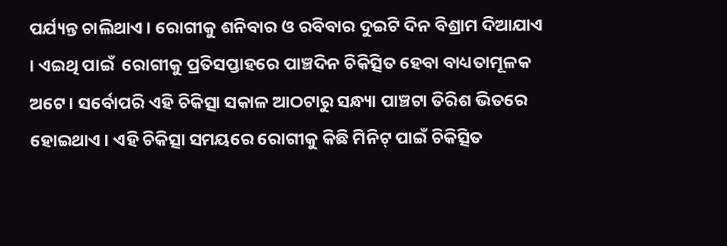ପର୍ଯ୍ୟନ୍ତ ଚାଲିଥାଏ । ରୋଗୀକୁ ଶନିବାର ଓ ରବିବାର ଦୁଇଟି ଦିନ ବିଶ୍ରାମ ଦିଆଯାଏ । ଏଇଥି ପାଇଁ  ରୋଗୀକୁ ପ୍ରତିସପ୍ତାହରେ ପାଞ୍ଚଦିନ ଚିକିତ୍ସିତ ହେବା ବାଧ୍ୟତାମୂଳକ ଅଟେ । ସର୍ବୋପରି ଏହି ଚିକିତ୍ସା ସକାଳ ଆଠଟାରୁ ସନ୍ଧ୍ୟା ପାଞ୍ଚଟା ତିରିଶ ଭିତରେ ହୋଇଥାଏ । ଏହି ଚିକିତ୍ସା ସମୟରେ ରୋଗୀକୁ କିଛି ମିନିଟ୍ ପାଇଁ ଚିକିତ୍ସିତ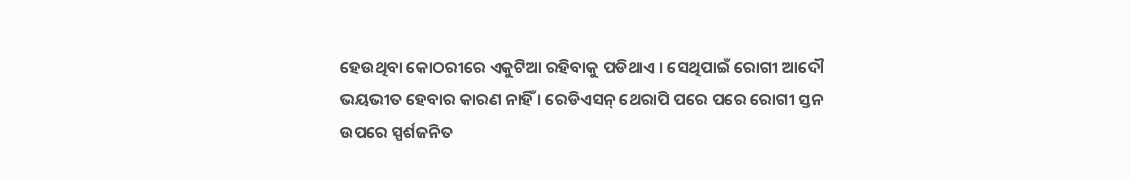ହେଉଥିବା କୋଠରୀରେ ଏକୁଟିଆ ରହିବାକୁ ପଡିଥାଏ । ସେଥିପାଇଁ ରୋଗୀ ଆଦୌ ଭୟଭୀତ ହେବାର କାରଣ ନାହିଁ । ରେଡିଏସନ୍ ଥେରାପି ପରେ ପରେ ରୋଗୀ ସ୍ତନ ଉପରେ ସ୍ପର୍ଶଜନିତ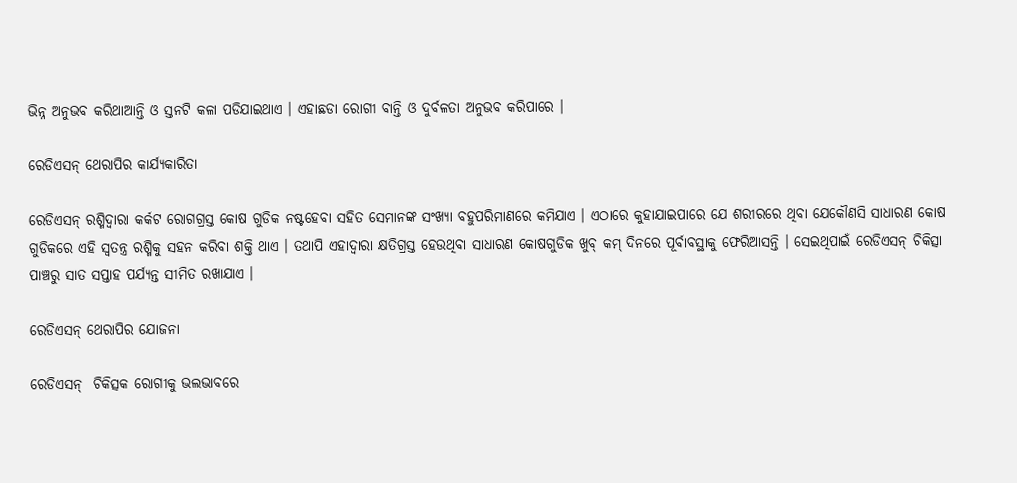ଭିନ୍ନ ଅନୁଭବ କରିଥାଆନ୍ତି ଓ ସ୍ତନଟି କଳା ପଡିଯାଇଥାଏ । ଏହାଛଡା ରୋଗୀ ବାନ୍ତି ଓ ଦୁର୍ବଳତା ଅନୁଭବ କରିପାରେ ।

ରେଡିଏସନ୍ ଥେରାପିର କାର୍ଯ୍ୟକାରିତା

ରେଡିଏସନ୍ ରଶ୍ମିଦ୍ଵାରା କର୍କଟ ରୋଗଗ୍ରସ୍ତ କୋଷ ଗୁଡିକ ନଷ୍ଟହେବା ସହିତ ସେମାନଙ୍କ ସଂଖ୍ୟା ବହୁପରିମାଣରେ କମିଯାଏ । ଏଠାରେ କୁହାଯାଇପାରେ ଯେ ଶରୀରରେ ଥିବା ଯେକୌଣସି ସାଧାରଣ କୋଷ ଗୁଡିକରେ ଏହି ସ୍ଵତନ୍ତ୍ର ରଶ୍ମିକୁ ସହନ କରିବା ଶକ୍ତି ଥାଏ । ତଥାପି ଏହାଦ୍ୱାରା କ୍ଷତିଗ୍ରସ୍ତ ହେଉଥିବା ସାଧାରଣ କୋଷଗୁଡିକ ଖୁବ୍ କମ୍ ଦିନରେ ପୂର୍ବାବସ୍ଥାକୁ ଫେରିଆସନ୍ତି । ସେଇଥିପାଇଁ ରେଡିଏସନ୍ ଚିକିତ୍ସା ପାଞ୍ଚରୁ ସାତ ସପ୍ତାହ ପର୍ଯ୍ୟନ୍ତ ସୀମିତ ରଖାଯାଏ ।

ରେଡିଏସନ୍ ଥେରାପିର ଯୋଜନା

ରେଡିଏସନ୍  ଚିକିତ୍ସକ ରୋଗୀକୁ ଭଲଭାବରେ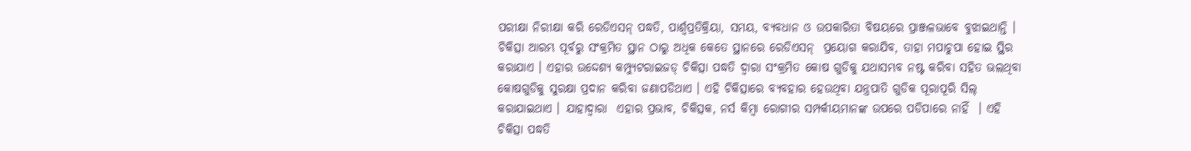ପରୀକ୍ଷା ନିରୀକ୍ଷା କରି ରେଡିଏସନ୍ ପଦ୍ଧତି, ପାର୍ଶ୍ଵପ୍ରତିକ୍ରିୟା, ସମୟ, ବ୍ୟବଧାନ ଓ ଉପକାରିତା ବିଷୟରେ ପ୍ରାଞ୍ଜଳଭାବେ ବୁଝାଇଥାନ୍ତି । ଚିକିତ୍ସା ଆରମ୍ଭ ପୂର୍ବରୁ ସଂକ୍ରମିତ ସ୍ଥାନ ଠାରୁ ଅଧିକ କେତେ ସ୍ଥାନରେ ରେଡିଏସନ୍  ପ୍ରୟୋଗ କରାଯିବ, ତାହା ମପାଚୁପା ହୋଇ ସ୍ଥିର କରାଯାଏ । ଏହାର ଉଦ୍ଦେଶ୍ୟ କମ୍ପ୍ୟୁଟରାଇଜଡ୍ ଚିକିତ୍ସା ପଦ୍ଧତି ଦ୍ଵାରା ସଂକ୍ରମିତ କୋଷ ଗୁଡିକୁ ଯଥାସମ୍ଭବ ନଷ୍ଟ କରିବା ସହିତ ଭଲଥିବା କୋଷଗୁଡିକୁ ସୁରକ୍ଷା ପ୍ରଦାନ କରିବା ଜଣାପଡିଥାଏ । ଏହି ଚିକିତ୍ସାରେ ବ୍ୟବହାର ହେଉଥିବା ଯନ୍ତ୍ରପାତି ଗୁଡିକ ପୂରାପୂରି ସିଲ୍ କରାଯାଇଥାଏ । ଯାହାଦ୍ୱାରା  ଏହାର ପ୍ରଭାବ, ଚିକିତ୍ସକ, ନର୍ସ କିମ୍ବା ରୋଗୀର ସମ୍ପର୍କୀୟମାନଙ୍କ ଉପରେ ପଡିପାରେ ନାହିଁ  । ଏହି ଚିକିତ୍ସା ପଦ୍ଧତି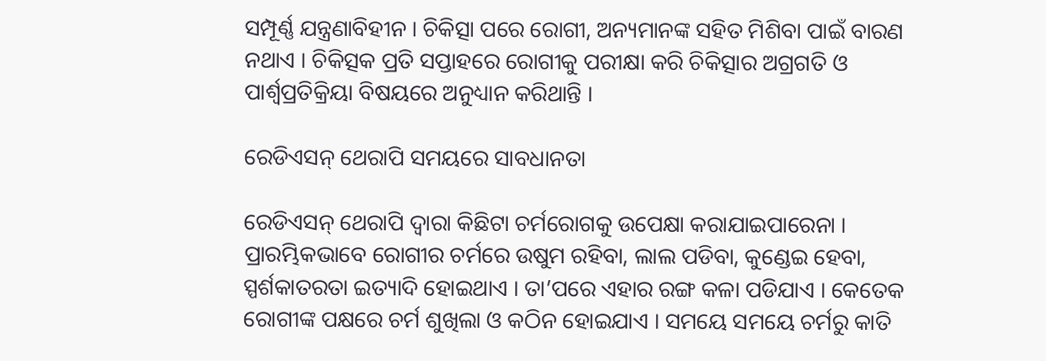ସମ୍ପୂର୍ଣ୍ଣ ଯନ୍ତ୍ରଣାବିହୀନ । ଚିକିତ୍ସା ପରେ ରୋଗୀ, ଅନ୍ୟମାନଙ୍କ ସହିତ ମିଶିବା ପାଇଁ ବାରଣ ନଥାଏ । ଚିକିତ୍ସକ ପ୍ରତି ସପ୍ତାହରେ ରୋଗୀକୁ ପରୀକ୍ଷା କରି ଚିକିତ୍ସାର ଅଗ୍ରଗତି ଓ ପାର୍ଶ୍ଵପ୍ରତିକ୍ରିୟା ବିଷୟରେ ଅନୁଧ୍ୟାନ କରିଥାନ୍ତି ।

ରେଡିଏସନ୍ ଥେରାପି ସମୟରେ ସାବଧାନତା

ରେଡିଏସନ୍ ଥେରାପି ଦ୍ଵାରା କିଛିଟା ଚର୍ମରୋଗକୁ ଉପେକ୍ଷା କରାଯାଇପାରେନା । ପ୍ରାରମ୍ଭିକଭାବେ ରୋଗୀର ଚର୍ମରେ ଉଷୁମ ରହିବା, ଲାଲ ପଡିବା, କୁଣ୍ଡେଇ ହେବା, ସ୍ପର୍ଶକାତରତା ଇତ୍ୟାଦି ହୋଇଥାଏ । ତା’ପରେ ଏହାର ରଙ୍ଗ କଳା ପଡିଯାଏ । କେତେକ  ରୋଗୀଙ୍କ ପକ୍ଷରେ ଚର୍ମ ଶୁଖିଲା ଓ କଠିନ ହୋଇଯାଏ । ସମୟେ ସମୟେ ଚର୍ମରୁ କାତି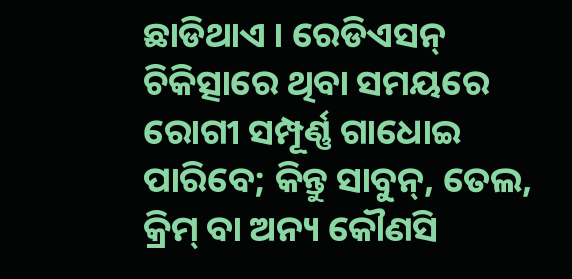ଛାଡିଥାଏ । ରେଡିଏସନ୍ ଚିକିତ୍ସାରେ ଥିବା ସମୟରେ ରୋଗୀ ସମ୍ପୂର୍ଣ୍ଣ ଗାଧୋଇ ପାରିବେ; କିନ୍ତୁ ସାବୁନ୍, ତେଲ, କ୍ରିମ୍ ବା ଅନ୍ୟ କୌଣସି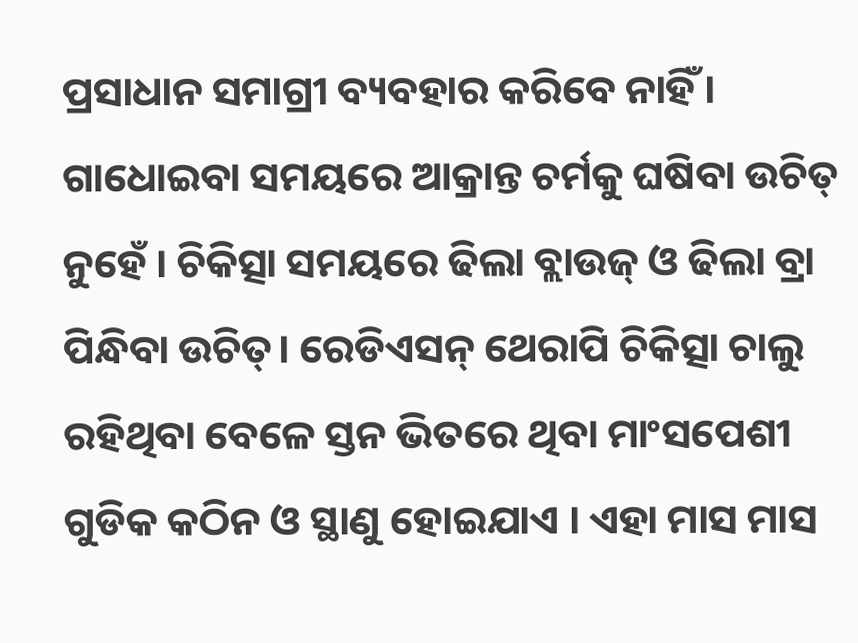ପ୍ରସାଧାନ ସମାଗ୍ରୀ ବ୍ୟବହାର କରିବେ ନାହିଁ । ଗାଧୋଇବା ସମୟରେ ଆକ୍ରାନ୍ତ ଚର୍ମକୁ ଘଷିବା ଉଚିତ୍ ନୁହେଁ । ଚିକିତ୍ସା ସମୟରେ ଢିଲା ବ୍ଲାଉଜ୍ ଓ ଢିଲା ବ୍ରା ପିନ୍ଧିବା ଉଚିତ୍। ରେଡିଏସନ୍ ଥେରାପି ଚିକିତ୍ସା ଚାଲୁ ରହିଥିବା ବେଳେ ସ୍ତନ ଭିତରେ ଥିବା ମାଂସପେଶୀ ଗୁଡିକ କଠିନ ଓ ସ୍ଥାଣୁ ହୋଇଯାଏ । ଏହା ମାସ ମାସ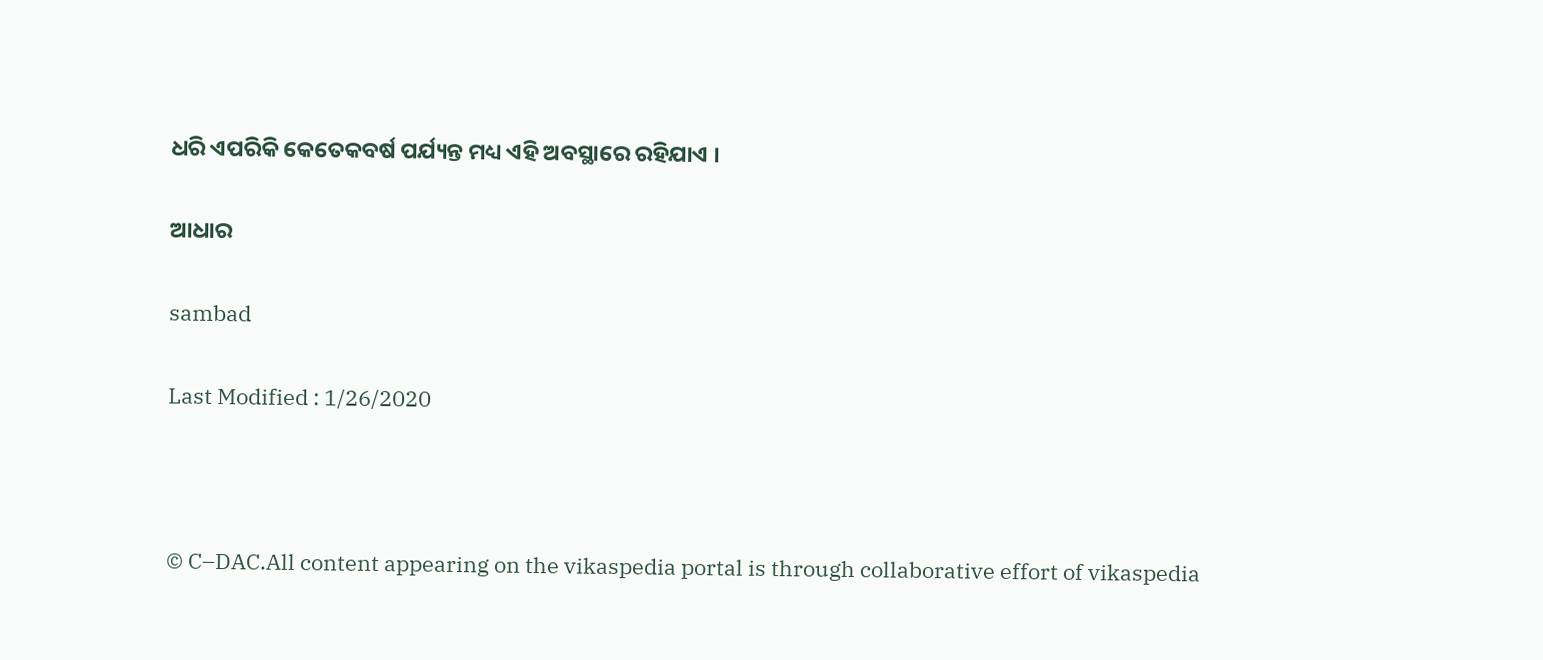ଧରି ଏପରିକି କେତେକବର୍ଷ ପର୍ଯ୍ୟନ୍ତ ମଧ୍ୟ ଏହି ଅବସ୍ଥାରେ ରହିଯାଏ ।

ଆଧାର

sambad

Last Modified : 1/26/2020



© C–DAC.All content appearing on the vikaspedia portal is through collaborative effort of vikaspedia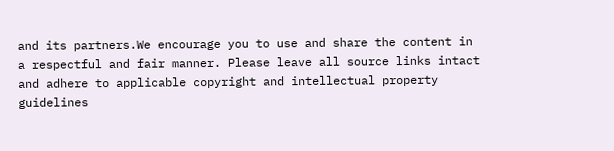and its partners.We encourage you to use and share the content in a respectful and fair manner. Please leave all source links intact and adhere to applicable copyright and intellectual property guidelines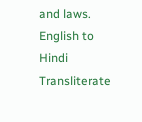and laws.
English to Hindi Transliterate